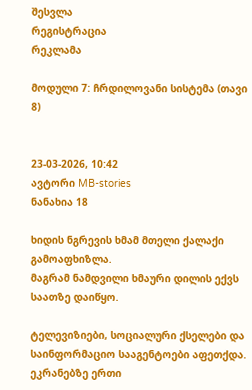შესვლა
რეგისტრაცია
რეკლამა

მოდული 7: ჩრდილოვანი სისტემა (თავი 8)


23-03-2026, 10:42
ავტორი MB-stories
ნანახია 18

ხიდის ნგრევის ხმამ მთელი ქალაქი გამოაფხიზლა.
მაგრამ ნამდვილი ხმაური დილის ექვს საათზე დაიწყო.

ტელევიზიები, სოციალური ქსელები და საინფორმაციო სააგენტოები აფეთქდა. ეკრანებზე ერთი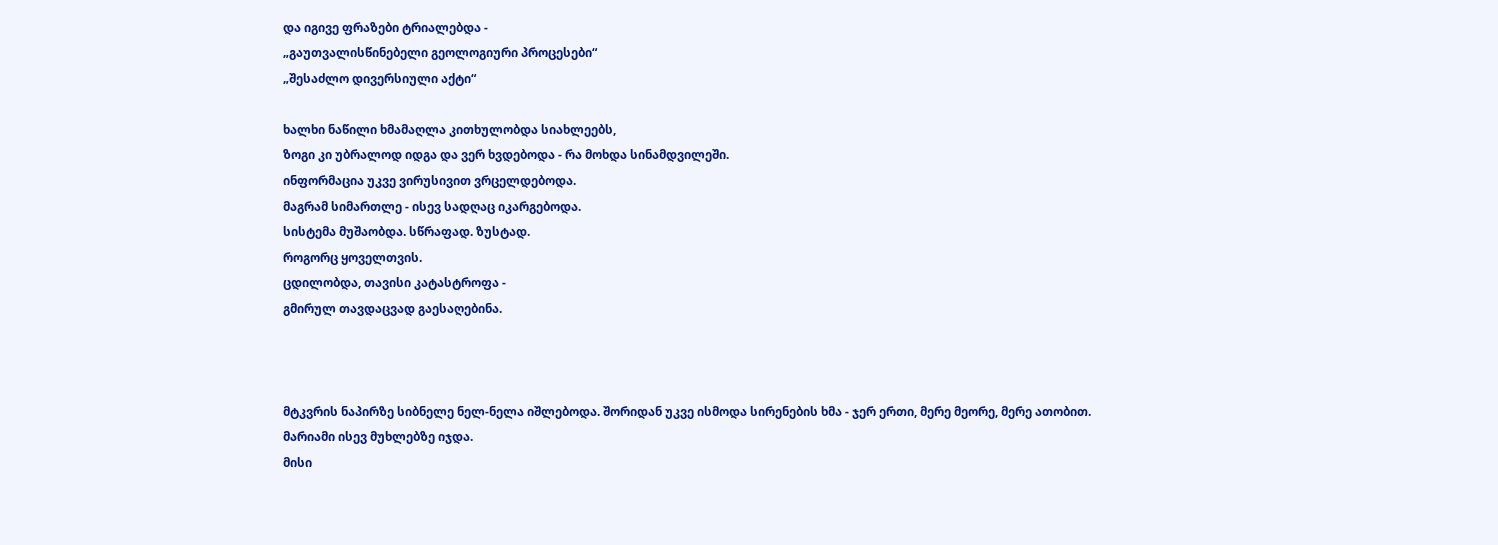და იგივე ფრაზები ტრიალებდა -
„გაუთვალისწინებელი გეოლოგიური პროცესები“
„შესაძლო დივერსიული აქტი“

ხალხი ნაწილი ხმამაღლა კითხულობდა სიახლეებს,
ზოგი კი უბრალოდ იდგა და ვერ ხვდებოდა - რა მოხდა სინამდვილეში.
ინფორმაცია უკვე ვირუსივით ვრცელდებოდა.
მაგრამ სიმართლე - ისევ სადღაც იკარგებოდა.
სისტემა მუშაობდა. სწრაფად. ზუსტად.
როგორც ყოველთვის.
ცდილობდა, თავისი კატასტროფა -
გმირულ თავდაცვად გაესაღებინა.



მტკვრის ნაპირზე სიბნელე ნელ-ნელა იშლებოდა. შორიდან უკვე ისმოდა სირენების ხმა - ჯერ ერთი, მერე მეორე, მერე ათობით.
მარიამი ისევ მუხლებზე იჯდა.
მისი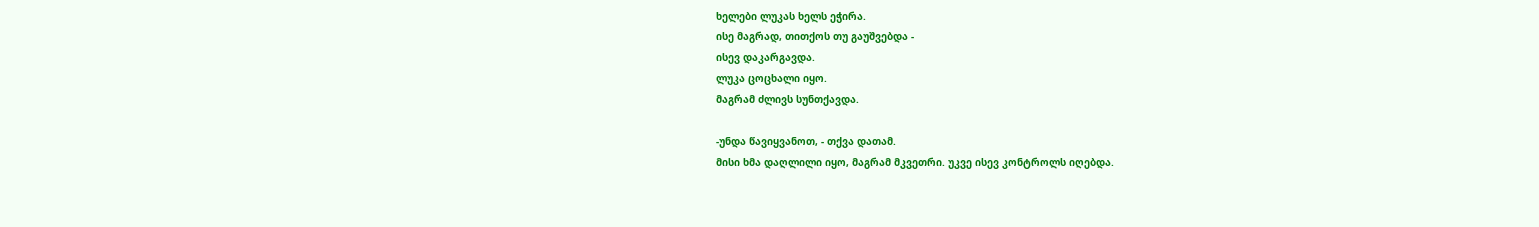ხელები ლუკას ხელს ეჭირა.
ისე მაგრად, თითქოს თუ გაუშვებდა -
ისევ დაკარგავდა.
ლუკა ცოცხალი იყო.
მაგრამ ძლივს სუნთქავდა.

-უნდა წავიყვანოთ, - თქვა დათამ.
მისი ხმა დაღლილი იყო, მაგრამ მკვეთრი. უკვე ისევ კონტროლს იღებდა.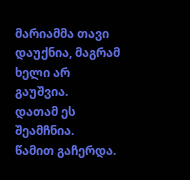მარიამმა თავი დაუქნია, მაგრამ ხელი არ გაუშვია.
დათამ ეს შეამჩნია.
წამით გაჩერდა.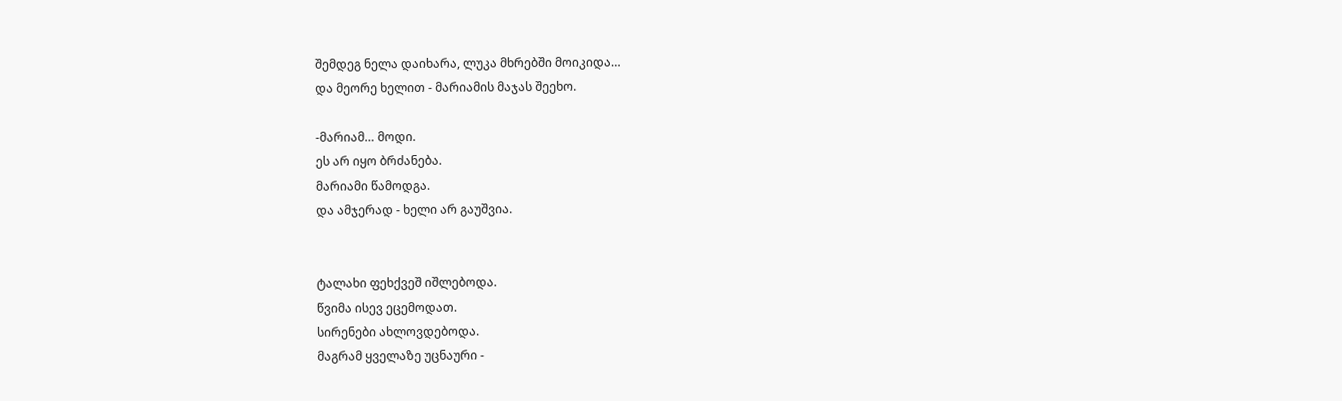შემდეგ ნელა დაიხარა, ლუკა მხრებში მოიკიდა…
და მეორე ხელით - მარიამის მაჯას შეეხო.

-მარიამ… მოდი.
ეს არ იყო ბრძანება.
მარიამი წამოდგა.
და ამჯერად - ხელი არ გაუშვია.


ტალახი ფეხქვეშ იშლებოდა.
წვიმა ისევ ეცემოდათ.
სირენები ახლოვდებოდა.
მაგრამ ყველაზე უცნაური -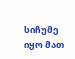სიჩუმე იყო მათ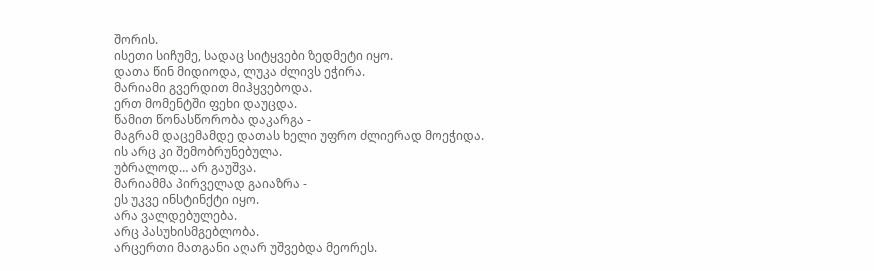შორის.
ისეთი სიჩუმე, სადაც სიტყვები ზედმეტი იყო.
დათა წინ მიდიოდა, ლუკა ძლივს ეჭირა.
მარიამი გვერდით მიჰყვებოდა.
ერთ მომენტში ფეხი დაუცდა.
წამით წონასწორობა დაკარგა -
მაგრამ დაცემამდე დათას ხელი უფრო ძლიერად მოეჭიდა.
ის არც კი შემობრუნებულა.
უბრალოდ… არ გაუშვა.
მარიამმა პირველად გაიაზრა -
ეს უკვე ინსტინქტი იყო.
არა ვალდებულება.
არც პასუხისმგებლობა.
არცერთი მათგანი აღარ უშვებდა მეორეს.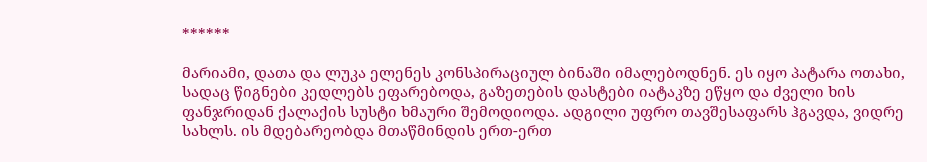******

მარიამი, დათა და ლუკა ელენეს კონსპირაციულ ბინაში იმალებოდნენ. ეს იყო პატარა ოთახი, სადაც წიგნები კედლებს ეფარებოდა, გაზეთების დასტები იატაკზე ეწყო და ძველი ხის ფანჯრიდან ქალაქის სუსტი ხმაური შემოდიოდა. ადგილი უფრო თავშესაფარს ჰგავდა, ვიდრე სახლს. ის მდებარეობდა მთაწმინდის ერთ-ერთ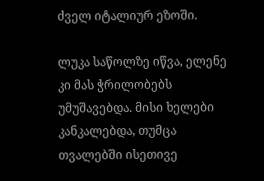ძველ იტალიურ ეზოში.

ლუკა საწოლზე იწვა, ელენე კი მას ჭრილობებს უმუშავებდა. მისი ხელები კანკალებდა, თუმცა თვალებში ისეთივე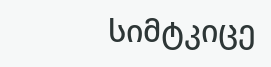სიმტკიცე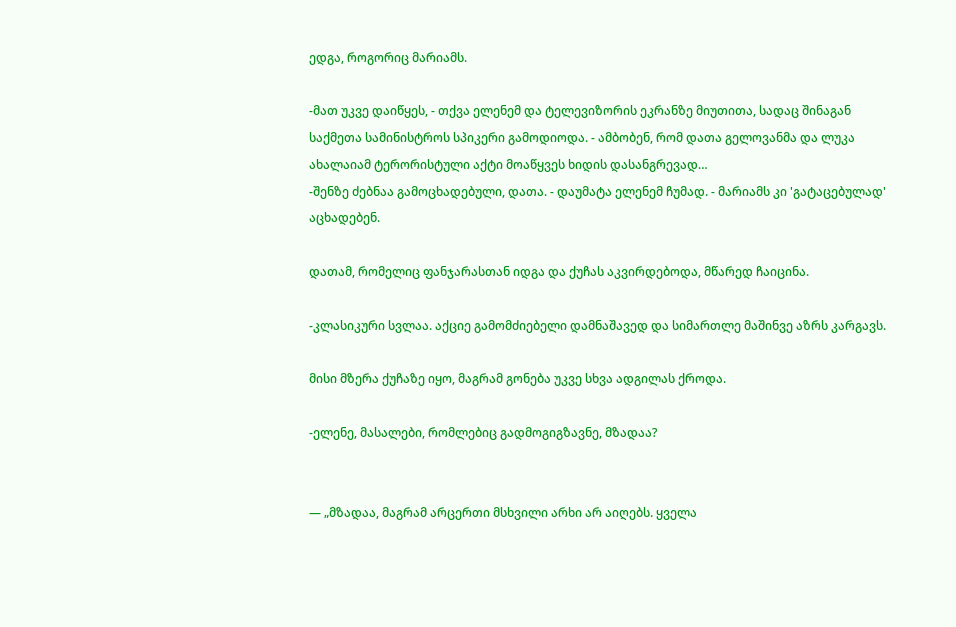ედგა, როგორიც მარიამს.

-მათ უკვე დაიწყეს, - თქვა ელენემ და ტელევიზორის ეკრანზე მიუთითა, სადაც შინაგან საქმეთა სამინისტროს სპიკერი გამოდიოდა. - ამბობენ, რომ დათა გელოვანმა და ლუკა ახალაიამ ტერორისტული აქტი მოაწყვეს ხიდის დასანგრევად…
-შენზე ძებნაა გამოცხადებული, დათა. - დაუმატა ელენემ ჩუმად. - მარიამს კი 'გატაცებულად' აცხადებენ.

დათამ, რომელიც ფანჯარასთან იდგა და ქუჩას აკვირდებოდა, მწარედ ჩაიცინა.

-კლასიკური სვლაა. აქციე გამომძიებელი დამნაშავედ და სიმართლე მაშინვე აზრს კარგავს.

მისი მზერა ქუჩაზე იყო, მაგრამ გონება უკვე სხვა ადგილას ქროდა.

-ელენე, მასალები, რომლებიც გადმოგიგზავნე, მზადაა?


— „მზადაა, მაგრამ არცერთი მსხვილი არხი არ აიღებს. ყველა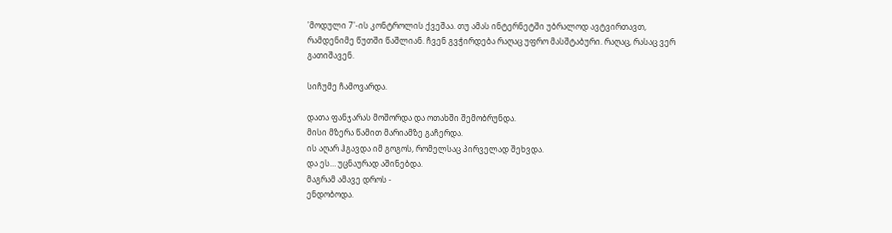'მოდული 7'-ის კონტროლის ქვეშაა. თუ ამას ინტერნეტში უბრალოდ ავტვირთავთ, რამდენიმე წუთში წაშლიან. ჩვენ გვჭირდება რაღაც უფრო მასშტაბური. რაღაც, რასაც ვერ გათიშავენ.

სიჩუმე ჩამოვარდა.

დათა ფანჯარას მოშორდა და ოთახში შემობრუნდა.
მისი მზერა წამით მარიამზე გაჩერდა.
ის აღარ ჰგავდა იმ გოგოს, რომელსაც პირველად შეხვდა.
და ეს… უცნაურად აშინებდა.
მაგრამ ამავე დროს -
ენდობოდა.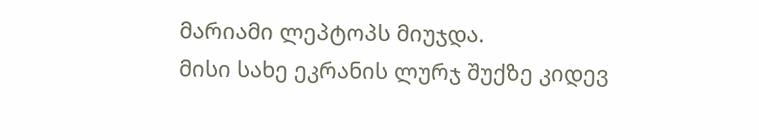მარიამი ლეპტოპს მიუჯდა.
მისი სახე ეკრანის ლურჯ შუქზე კიდევ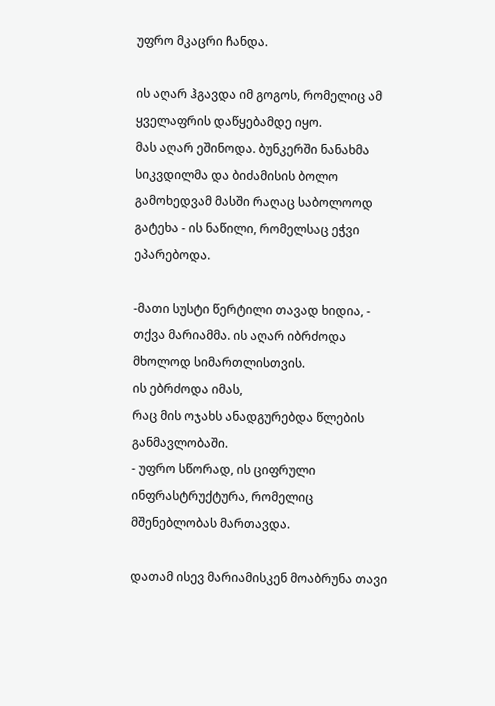უფრო მკაცრი ჩანდა.

ის აღარ ჰგავდა იმ გოგოს, რომელიც ამ ყველაფრის დაწყებამდე იყო.
მას აღარ ეშინოდა. ბუნკერში ნანახმა სიკვდილმა და ბიძამისის ბოლო გამოხედვამ მასში რაღაც საბოლოოდ გატეხა - ის ნაწილი, რომელსაც ეჭვი ეპარებოდა.

-მათი სუსტი წერტილი თავად ხიდია, - თქვა მარიამმა. ის აღარ იბრძოდა მხოლოდ სიმართლისთვის.
ის ებრძოდა იმას,
რაც მის ოჯახს ანადგურებდა წლების განმავლობაში.
- უფრო სწორად, ის ციფრული ინფრასტრუქტურა, რომელიც მშენებლობას მართავდა.

დათამ ისევ მარიამისკენ მოაბრუნა თავი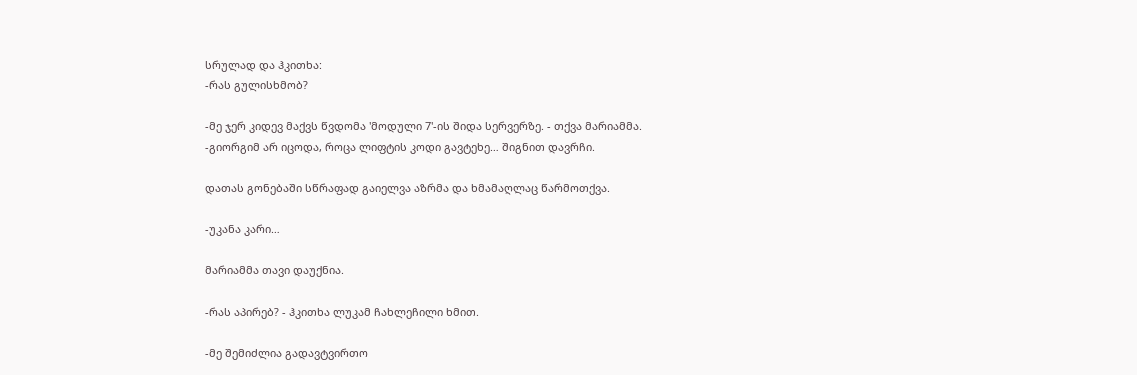სრულად და ჰკითხა:
-რას გულისხმობ?

-მე ჯერ კიდევ მაქვს წვდომა 'მოდული 7'-ის შიდა სერვერზე. - თქვა მარიამმა.
-გიორგიმ არ იცოდა, როცა ლიფტის კოდი გავტეხე… შიგნით დავრჩი.

დათას გონებაში სწრაფად გაიელვა აზრმა და ხმამაღლაც წარმოთქვა.

-უკანა კარი…

მარიამმა თავი დაუქნია.

-რას აპირებ? - ჰკითხა ლუკამ ჩახლეჩილი ხმით.

-მე შემიძლია გადავტვირთო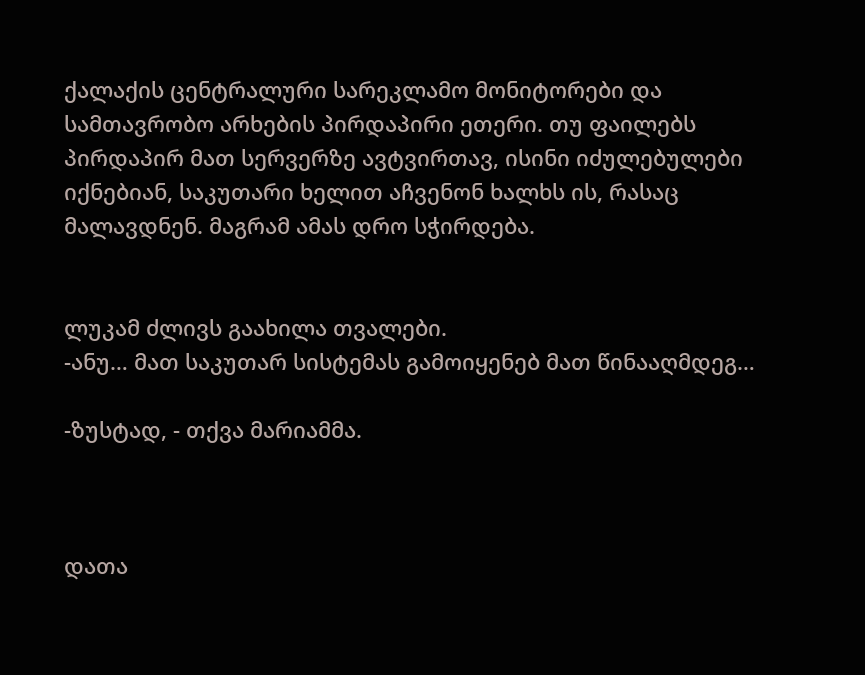ქალაქის ცენტრალური სარეკლამო მონიტორები და სამთავრობო არხების პირდაპირი ეთერი. თუ ფაილებს პირდაპირ მათ სერვერზე ავტვირთავ, ისინი იძულებულები იქნებიან, საკუთარი ხელით აჩვენონ ხალხს ის, რასაც მალავდნენ. მაგრამ ამას დრო სჭირდება.


ლუკამ ძლივს გაახილა თვალები.
-ანუ… მათ საკუთარ სისტემას გამოიყენებ მათ წინააღმდეგ…

-ზუსტად, - თქვა მარიამმა.



დათა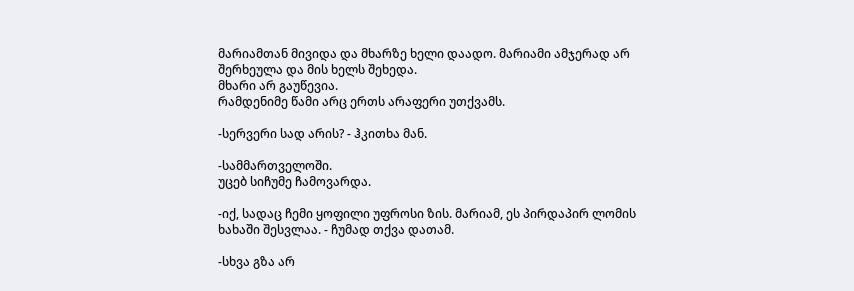მარიამთან მივიდა და მხარზე ხელი დაადო. მარიამი ამჯერად არ შერხეულა და მის ხელს შეხედა.
მხარი არ გაუწევია.
რამდენიმე წამი არც ერთს არაფერი უთქვამს.

-სერვერი სად არის? - ჰკითხა მან.

-სამმართველოში.
უცებ სიჩუმე ჩამოვარდა.

-იქ, სადაც ჩემი ყოფილი უფროსი ზის. მარიამ, ეს პირდაპირ ლომის ხახაში შესვლაა. - ჩუმად თქვა დათამ.

-სხვა გზა არ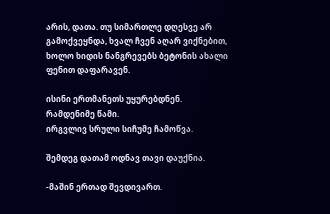არის, დათა. თუ სიმართლე დღესვე არ გამოქვეყნდა, ხვალ ჩვენ აღარ ვიქნებით, ხოლო ხიდის ნანგრევებს ბეტონის ახალი ფენით დაფარავენ.

ისინი ერთმანეთს უყურებდნენ.
რამდენიმე წამი.
ირგვლივ სრული სიჩუმე ჩამოწვა.

შემდეგ დათამ ოდნავ თავი დაუქნია.

-მაშინ ერთად შევდივართ.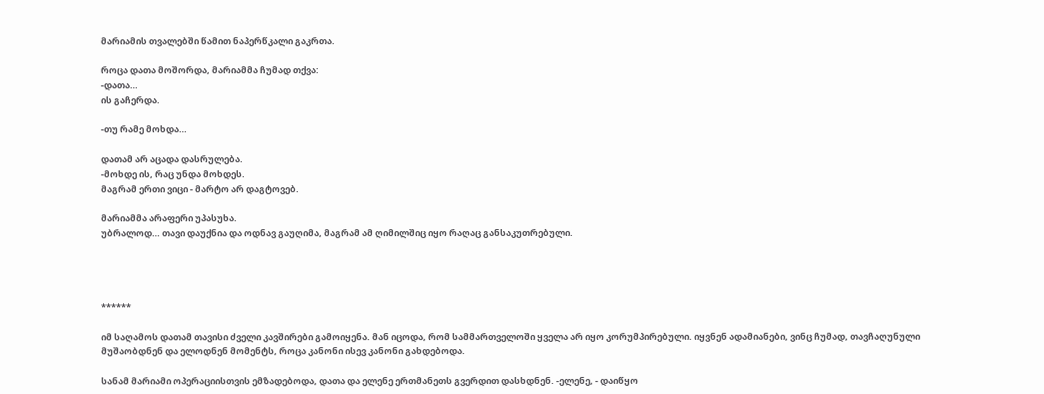მარიამის თვალებში წამით ნაპერწკალი გაკრთა.

როცა დათა მოშორდა, მარიამმა ჩუმად თქვა:
-დათა…
ის გაჩერდა.

-თუ რამე მოხდა…

დათამ არ აცადა დასრულება.
-მოხდე ის, რაც უნდა მოხდეს.
მაგრამ ერთი ვიცი - მარტო არ დაგტოვებ.

მარიამმა არაფერი უპასუხა.
უბრალოდ… თავი დაუქნია და ოდნავ გაუღიმა, მაგრამ ამ ღიმილშიც იყო რაღაც განსაკუთრებული.




******

იმ საღამოს დათამ თავისი ძველი კავშირები გამოიყენა. მან იცოდა, რომ სამმართველოში ყველა არ იყო კორუმპირებული. იყვნენ ადამიანები, ვინც ჩუმად, თავჩაღუნული მუშაობდნენ და ელოდნენ მომენტს, როცა კანონი ისევ კანონი გახდებოდა.

სანამ მარიამი ოპერაციისთვის ემზადებოდა, დათა და ელენე ერთმანეთს გვერდით დასხდნენ. -ელენე, - დაიწყო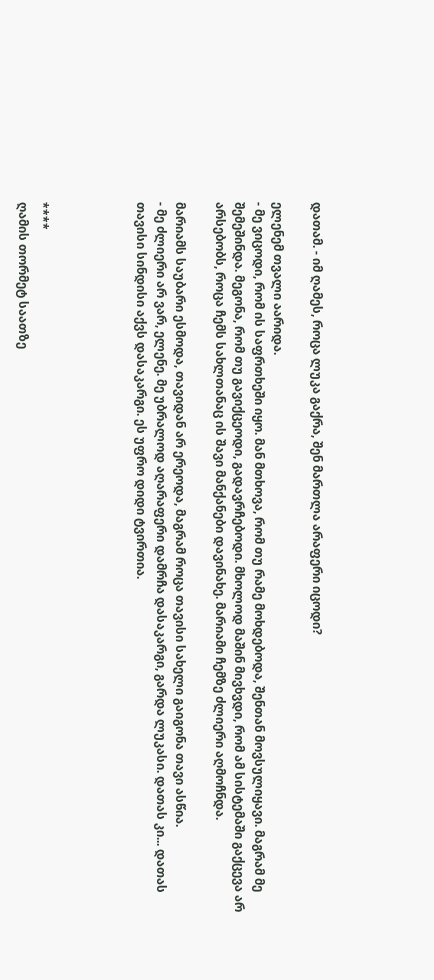დათამ. - იმ ღამეს, როცა ლუკა გაქრა, შენ მართლა არაფერი იცოდი?

ელენემ თვალი აარიდა.
- მე ვიცოდი, რომ ის საფრთხეში იყო. მან მთხოვა, რომ თუ რამე მოხდებოდა, შენთან მოვსულიყავი. მაგრამ მე შემეშინდა. მეგონა, რომ თუ გავიქცეოდი, გადავრჩებოდი. მხოლოდ მაშინ მივხვდი, რომ ამ სისტემაში გაქცევა არ არსებობს, როცა ჩემს სახლთანაც ის შავი მანქანები დავინახე. მარიამი ჩემზე ძლიერი აღმოჩნდა.

მარიამს საუბარი ესმოდა, თავიდან არ ერეოდა, მაგრამ როცა თავისი სახელი გაიგონა თავი ასწია.
- მე ძლიერი არ ვარ, ელენე. მე უბრალოდ აღარაფერი დამრჩა დასაკარგი, გარდა ლუკასი. დათას კი... დათას თავისი სინდისი აქვს დასაკარგი. ეს უფრო დიდი ტვირთია.




****
ღამის თორმეტ საათზე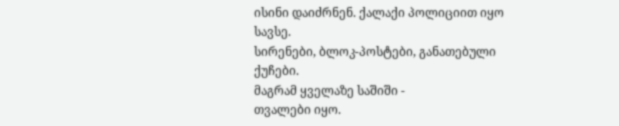ისინი დაიძრნენ. ქალაქი პოლიციით იყო სავსე.
სირენები, ბლოკ-პოსტები, განათებული ქუჩები.
მაგრამ ყველაზე საშიში -
თვალები იყო.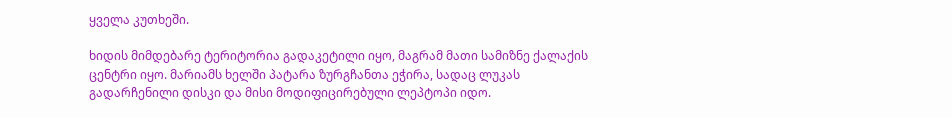ყველა კუთხეში.

ხიდის მიმდებარე ტერიტორია გადაკეტილი იყო, მაგრამ მათი სამიზნე ქალაქის ცენტრი იყო. მარიამს ხელში პატარა ზურგჩანთა ეჭირა, სადაც ლუკას გადარჩენილი დისკი და მისი მოდიფიცირებული ლეპტოპი იდო.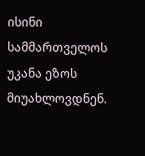ისინი სამმართველოს უკანა ეზოს მიუახლოვდნენ.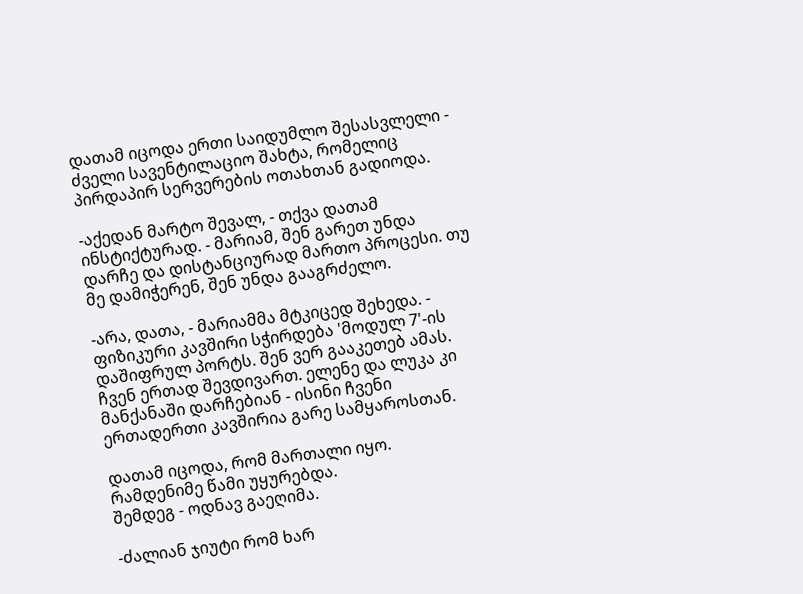დათამ იცოდა ერთი საიდუმლო შესასვლელი - ძველი სავენტილაციო შახტა, რომელიც პირდაპირ სერვერების ოთახთან გადიოდა.

-აქედან მარტო შევალ, - თქვა დათამ ინსტიქტურად. - მარიამ, შენ გარეთ უნდა დარჩე და დისტანციურად მართო პროცესი. თუ მე დამიჭერენ, შენ უნდა გააგრძელო.

-არა, დათა, - მარიამმა მტკიცედ შეხედა. - ფიზიკური კავშირი სჭირდება 'მოდულ 7'-ის დაშიფრულ პორტს. შენ ვერ გააკეთებ ამას. ჩვენ ერთად შევდივართ. ელენე და ლუკა კი მანქანაში დარჩებიან - ისინი ჩვენი ერთადერთი კავშირია გარე სამყაროსთან.

დათამ იცოდა, რომ მართალი იყო.
რამდენიმე წამი უყურებდა.
შემდეგ - ოდნავ გაეღიმა.

-ძალიან ჯიუტი რომ ხარ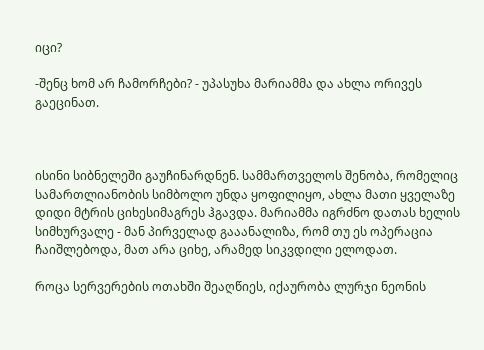იცი?

-შენც ხომ არ ჩამორჩები? - უპასუხა მარიამმა და ახლა ორივეს გაეცინათ.



ისინი სიბნელეში გაუჩინარდნენ. სამმართველოს შენობა, რომელიც სამართლიანობის სიმბოლო უნდა ყოფილიყო, ახლა მათი ყველაზე დიდი მტრის ციხესიმაგრეს ჰგავდა. მარიამმა იგრძნო დათას ხელის სიმხურვალე - მან პირველად გააანალიზა, რომ თუ ეს ოპერაცია ჩაიშლებოდა, მათ არა ციხე, არამედ სიკვდილი ელოდათ.

როცა სერვერების ოთახში შეაღწიეს, იქაურობა ლურჯი ნეონის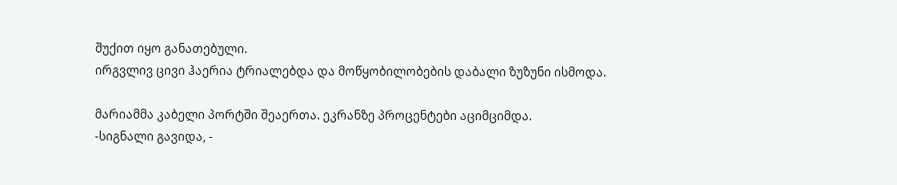შუქით იყო განათებული.
ირგვლივ ცივი ჰაერია ტრიალებდა და მოწყობილობების დაბალი ზუზუნი ისმოდა.

მარიამმა კაბელი პორტში შეაერთა. ეკრანზე პროცენტები აციმციმდა.
-სიგნალი გავიდა, -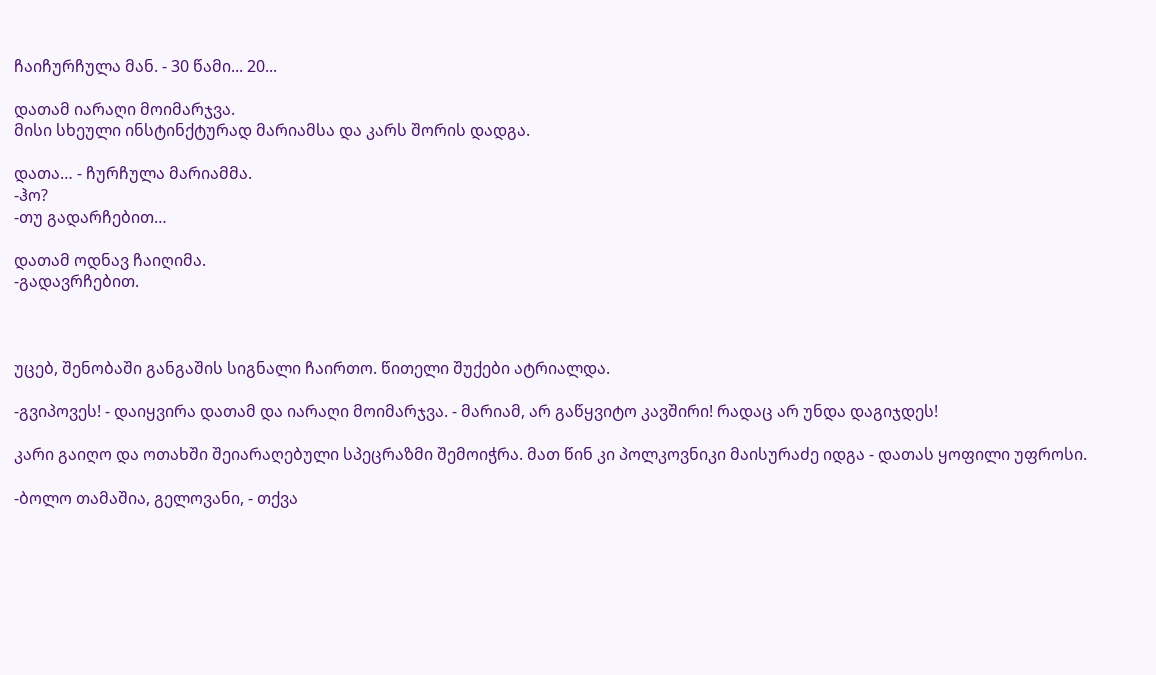ჩაიჩურჩულა მან. - 30 წამი... 20...

დათამ იარაღი მოიმარჯვა.
მისი სხეული ინსტინქტურად მარიამსა და კარს შორის დადგა.

დათა… - ჩურჩულა მარიამმა.
-ჰო?
-თუ გადარჩებით…

დათამ ოდნავ ჩაიღიმა.
-გადავრჩებით.



უცებ, შენობაში განგაშის სიგნალი ჩაირთო. წითელი შუქები ატრიალდა.

-გვიპოვეს! - დაიყვირა დათამ და იარაღი მოიმარჯვა. - მარიამ, არ გაწყვიტო კავშირი! რადაც არ უნდა დაგიჯდეს!

კარი გაიღო და ოთახში შეიარაღებული სპეცრაზმი შემოიჭრა. მათ წინ კი პოლკოვნიკი მაისურაძე იდგა - დათას ყოფილი უფროსი.

-ბოლო თამაშია, გელოვანი, - თქვა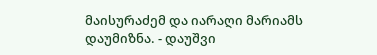მაისურაძემ და იარაღი მარიამს დაუმიზნა. - დაუშვი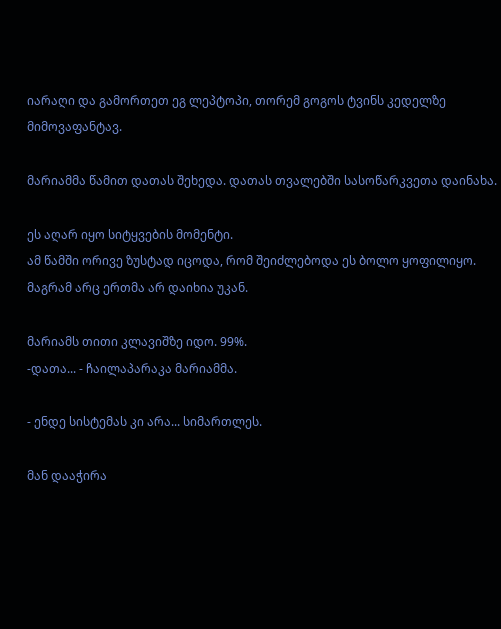იარაღი და გამორთეთ ეგ ლეპტოპი, თორემ გოგოს ტვინს კედელზე მიმოვაფანტავ.

მარიამმა წამით დათას შეხედა. დათას თვალებში სასოწარკვეთა დაინახა.

ეს აღარ იყო სიტყვების მომენტი.
ამ წამში ორივე ზუსტად იცოდა, რომ შეიძლებოდა ეს ბოლო ყოფილიყო.
მაგრამ არც ერთმა არ დაიხია უკან.

მარიამს თითი კლავიშზე იდო. 99%.
-დათა... - ჩაილაპარაკა მარიამმა.

- ენდე სისტემას კი არა... სიმართლეს.

მან დააჭირა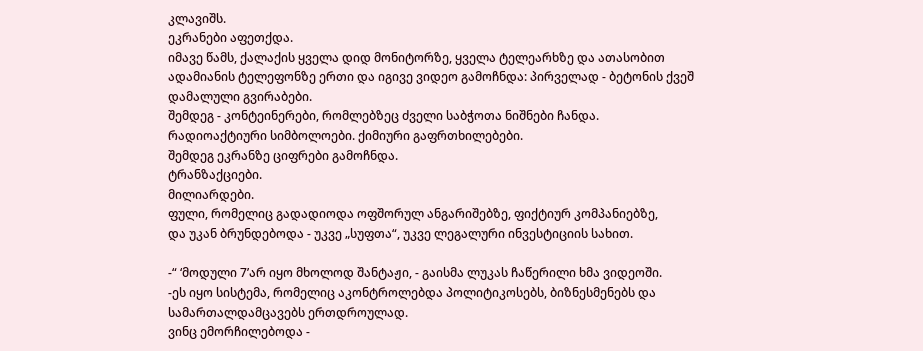კლავიშს.
ეკრანები აფეთქდა.
იმავე წამს, ქალაქის ყველა დიდ მონიტორზე, ყველა ტელეარხზე და ათასობით ადამიანის ტელეფონზე ერთი და იგივე ვიდეო გამოჩნდა: პირველად - ბეტონის ქვეშ დამალული გვირაბები.
შემდეგ - კონტეინერები, რომლებზეც ძველი საბჭოთა ნიშნები ჩანდა.
რადიოაქტიური სიმბოლოები. ქიმიური გაფრთხილებები.
შემდეგ ეკრანზე ციფრები გამოჩნდა.
ტრანზაქციები.
მილიარდები.
ფული, რომელიც გადადიოდა ოფშორულ ანგარიშებზე, ფიქტიურ კომპანიებზე,
და უკან ბრუნდებოდა - უკვე „სუფთა“, უკვე ლეგალური ინვესტიციის სახით.

-“ ‘მოდული 7’არ იყო მხოლოდ შანტაჟი, - გაისმა ლუკას ჩაწერილი ხმა ვიდეოში.
-ეს იყო სისტემა, რომელიც აკონტროლებდა პოლიტიკოსებს, ბიზნესმენებს და სამართალდამცავებს ერთდროულად.
ვინც ემორჩილებოდა -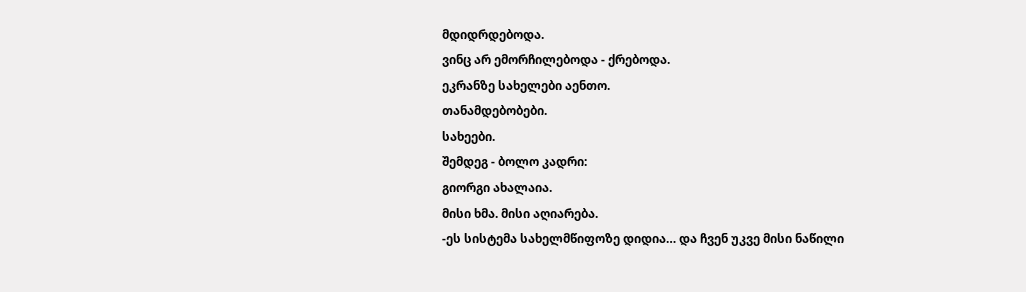მდიდრდებოდა.
ვინც არ ემორჩილებოდა - ქრებოდა.
ეკრანზე სახელები აენთო.
თანამდებობები.
სახეები.
შემდეგ - ბოლო კადრი:
გიორგი ახალაია.
მისი ხმა. მისი აღიარება.
-ეს სისტემა სახელმწიფოზე დიდია… და ჩვენ უკვე მისი ნაწილი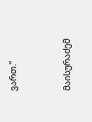ვართ.“


მაისურაძემ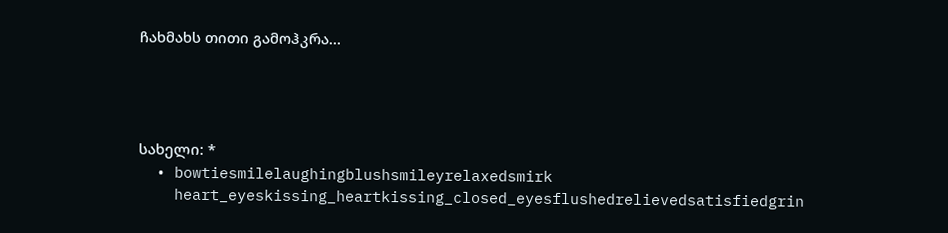ჩახმახს თითი გამოჰკრა…




სახელი: *
  • bowtiesmilelaughingblushsmileyrelaxedsmirk
    heart_eyeskissing_heartkissing_closed_eyesflushedrelievedsatisfiedgrin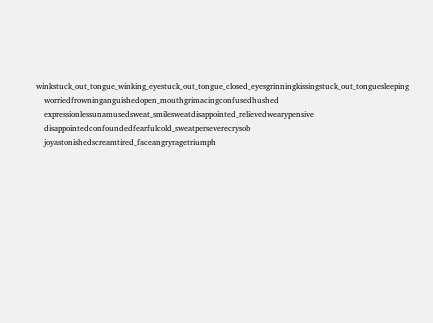winkstuck_out_tongue_winking_eyestuck_out_tongue_closed_eyesgrinningkissingstuck_out_tonguesleeping
    worriedfrowninganguishedopen_mouthgrimacingconfusedhushed
    expressionlessunamusedsweat_smilesweatdisappointed_relievedwearypensive
    disappointedconfoundedfearfulcold_sweatperseverecrysob
    joyastonishedscreamtired_faceangryragetriumph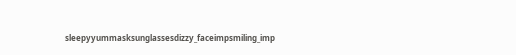sleepyyummasksunglassesdizzy_faceimpsmiling_imp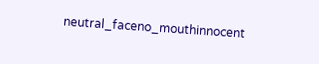neutral_faceno_mouthinnocent